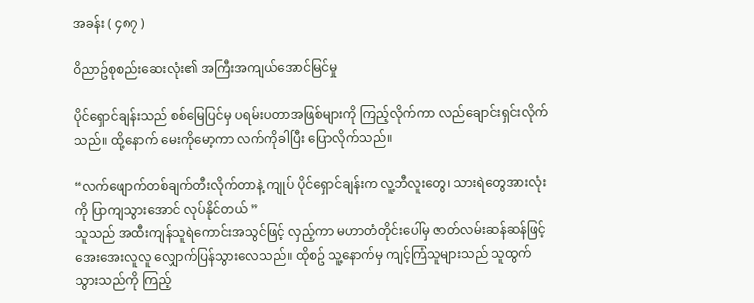အခန်း ( ၄၈၇ )

ဝိညာဥ်စုစည်းဆေးလုံး၏ အကြီးအကျယ်အောင်မြင်မှု

ပိုင်ရှောင်ချန်းသည် စစ်မြေပြင်မှ ပရမ်းပတာအဖြစ်များကို ကြည့်လိုက်ကာ လည်ချောင်းရှင်းလိုက်သည်။ ထို့နောက် မေးကိုမော့ကာ လက်ကိုခါပြီး ပြောလိုက်သည်။

“လက်ဖျောက်တစ်ချက်တီးလိုက်တာနဲ့ ကျုပ် ပိုင်ရှောင်ချန်းက လူ့ဘီလူးတွေ၊ သားရဲတွေအားလုံးကို ပြာကျသွားအောင် လုပ်နိုင်တယ် ”
သူသည် အထီးကျန်သူရဲကောင်းအသွင်ဖြင့် လှည့်ကာ မဟာတံတိုင်းပေါ်မှ ဇာတ်လမ်းဆန်ဆန်ဖြင့် အေးအေးလူလူ လျှောက်ပြန်သွားလေသည်။ ထိုစဥ် သူ့နောက်မှ ကျင့်ကြံသူများသည် သူထွက်သွားသည်ကို ကြည့်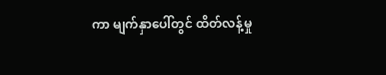ကာ မျက်နှာပေါ်တွင် ထိတ်လန့်မှု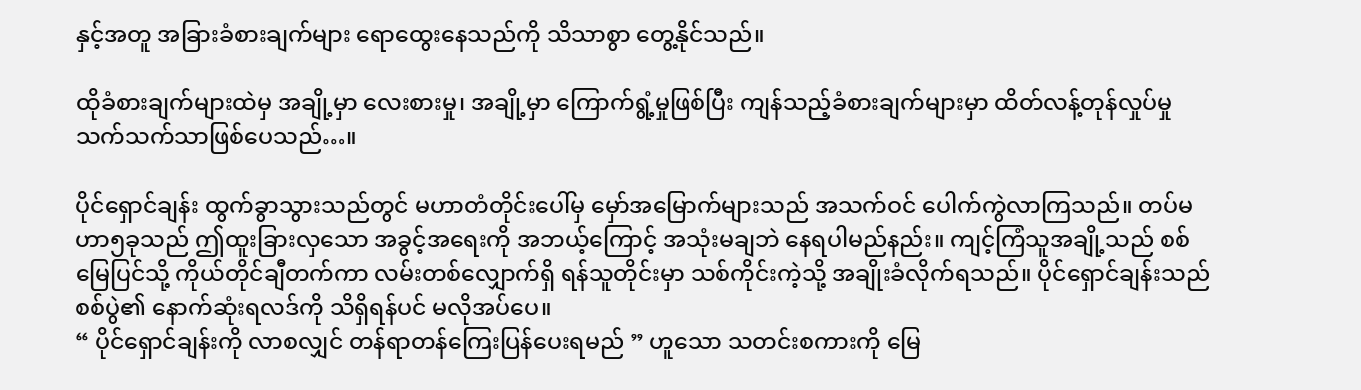နှင့်အတူ အခြားခံစားချက်များ ရောထွေးနေသည်ကို သိသာစွာ တွေ့နိုင်သည်။

ထိုခံစားချက်များထဲမှ အချို့မှာ လေးစားမှု၊ အချို့မှာ ကြောက်ရွံ့မှုဖြစ်ပြီး ကျန်သည့်ခံစားချက်များမှာ ထိတ်လန့်တုန်လှုပ်မှု သက်သက်သာဖြစ်ပေသည်…။

ပိုင်ရှောင်ချန်း ထွက်ခွာသွားသည်တွင် မဟာတံတိုင်းပေါ်မှ မှော်အမြောက်များသည် အသက်ဝင် ပေါက်ကွဲလာကြသည်။ တပ်မဟာ၅ခုသည် ဤထူးခြားလှသော အခွင့်အရေးကို အဘယ့်ကြောင့် အသုံးမချဘဲ နေရပါမည်နည်း။ ကျင့်ကြံသူအချို့သည် စစ်မြေပြင်သို့ ကိုယ်တိုင်ချီတက်ကာ လမ်းတစ်လျှောက်ရှိ ရန်သူတိုင်းမှာ သစ်ကိုင်းကဲ့သို့ အချိုးခံလိုက်ရသည်။ ပိုင်ရှောင်ချန်းသည် စစ်ပွဲ၏ နောက်ဆုံးရလဒ်ကို သိရှိရန်ပင် မလိုအပ်ပေ။
“ ပိုင်ရှောင်ချန်းကို လာစလျှင် တန်ရာတန်ကြေးပြန်ပေးရမည် ” ဟူသော သတင်းစကားကို မြေ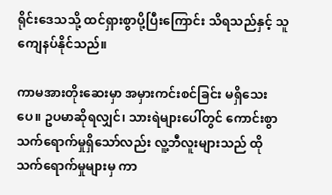ရိုင်းဒေသသို့ ထင်ရှားစွာပို့ပြီးကြောင်း သိရသည်နှင့် သူကျေနပ်နိုင်သည်။

ကာမအားတိုးဆေးမှာ အမှားကင်းစင်ခြင်း မရှိသေးပေ။ ဥပမာဆိုရလျှင်၊ သားရဲများပေါ်တွင် ကောင်းစွာ သက်ရောက်မှုရှိသော်လည်း လူ့ဘီလူးများသည် ထိုသက်ရောက်မှုများမှ ကာ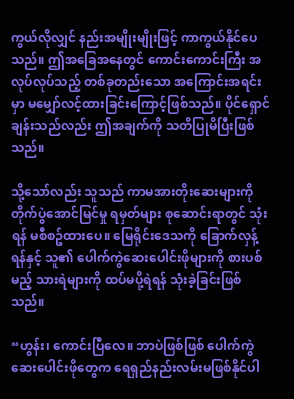ကွယ်လိုလျှင် နည်းအမျိုးမျိုးဖြင့် ကာကွယ်နိုင်ပေသည်။ ဤအခြေအနေတွင် ကောင်းကောင်းကြီး အလုပ်လုပ်သည့် တစ်ခုတည်းသော အကြောင်းအရင်းမှာ မမျှော်လင့်ထားခြင်းကြောင့်ဖြစ်သည်။ ပိုင်ရှောင်ချန်းသည်လည်း ဤအချက်ကို သတိပြုမိပြီးဖြစ်သည်။

သို့သော်လည်း သူသည် ကာမအားတိုးဆေးများကို တိုက်ပွဲအောင်မြင်မှု ရမှတ်များ စုဆောင်းရာတွင် သုံးရန် မစီစဥ်ထားပေ။ မြေရိုင်းဒေသကို ခြောက်လှန့်ရန်နှင့် သူ၏ ပေါက်ကွဲဆေးပေါင်းဖိုများကို စားပစ်မည့် သားရဲများကို ထပ်မပို့ရဲရန် သုံးခဲ့ခြင်းဖြစ်သည်။

“ဟွန်း၊ ကောင်းပြီလေ။ ဘာပဲဖြစ်ဖြစ် ပေါက်ကွဲဆေးပေါင်းဖိုတွေက ရေရှည်နည်းလမ်းမဖြစ်နိုင်ပါ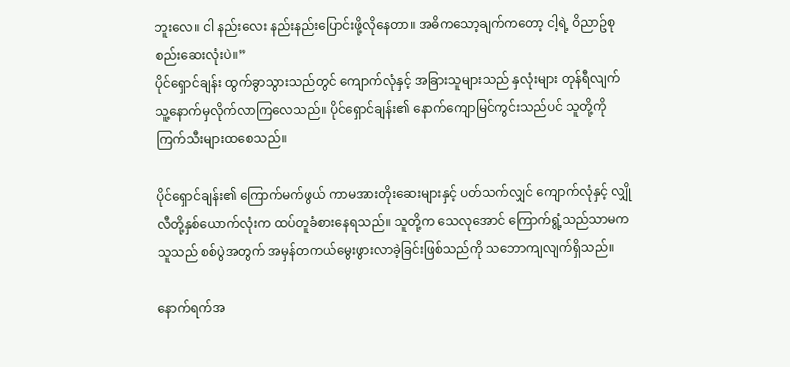ဘူးလေ။ ငါ နည်းလေး နည်းနည်းပြောင်းဖို့လိုနေတာ။ အဓိကသော့ချက်ကတော့ ငါ့ရဲ့ ဝိညာဥ်စုစည်းဆေးလုံးပဲ။”
ပိုင်ရှောင်ချန်း ထွက်ခွာသွားသည်တွင် ကျောက်လုံနှင့် အခြားသူများသည် နှလုံးများ တုန်ရီလျက် သူ့နောက်မှလိုက်လာကြလေသည်။ ပိုင်ရှောင်ချန်း၏ နောက်ကျောမြင်ကွင်းသည်ပင် သူတို့ကို ကြက်သီးများထစေသည်။

ပိုင်ရှောင်ချန်း၏ ကြောက်မက်ဖွယ် ကာမအားတိုးဆေးများနှင့် ပတ်သက်လျှင် ကျောက်လုံနှင့် လျှိုလီတို့နှစ်ယောက်လုံးက ထပ်တူခံစားနေရသည်။ သူတို့က သေလုအောင် ကြောက်ရွံ့သည်သာမက သူသည် စစ်ပွဲအတွက် အမှန်တကယ်မွေးဖွားလာခဲ့ခြင်းဖြစ်သည်ကို သဘောကျလျက်ရှိသည်။

နောက်ရက်အ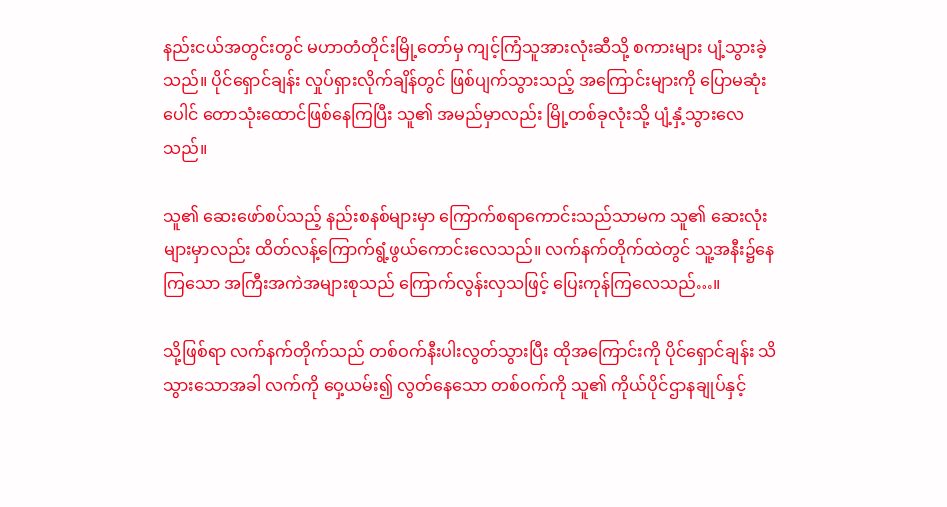နည်းငယ်အတွင်းတွင် မဟာတံတိုင်းမြို့တော်မှ ကျင့်ကြံသူအားလုံးဆီသို့ စကားများ ပျံ့သွားခဲ့သည်။ ပိုင်ရှောင်ချန်း လှုပ်ရှားလိုက်ချိန်တွင် ဖြစ်ပျက်သွားသည့် အကြောင်းများကို ပြောမဆုံးပေါင် တောသုံးထောင်ဖြစ်နေကြပြီး သူ၏ အမည်မှာလည်း မြို့တစ်ခုလုံးသို့ ပျံ့နှံ့သွားလေသည်။

သူ၏ ဆေးဖော်စပ်သည့် နည်းစနစ်များမှာ ကြောက်စရာကောင်းသည်သာမက သူ၏ ဆေးလုံးများမှာလည်း ထိတ်လန့်ကြောက်ရွံ့ဖွယ်ကောင်းလေသည်။ လက်နက်တိုက်ထဲတွင် သူ့အနီး၌နေကြသော အကြီးအကဲအများစုသည် ကြောက်လွန်းလှသဖြင့် ပြေးကုန်ကြလေသည်…။

သို့ဖြစ်ရာ လက်နက်တိုက်သည် တစ်ဝက်နီးပါးလွတ်သွားပြီး ထိုအကြောင်းကို ပိုင်ရှောင်ချန်း သိသွားသောအခါ လက်ကို ဝှေ့ယမ်း၍ လွတ်နေသော တစ်ဝက်ကို သူ၏ ကိုယ်ပိုင်ဌာနချုပ်နှင့်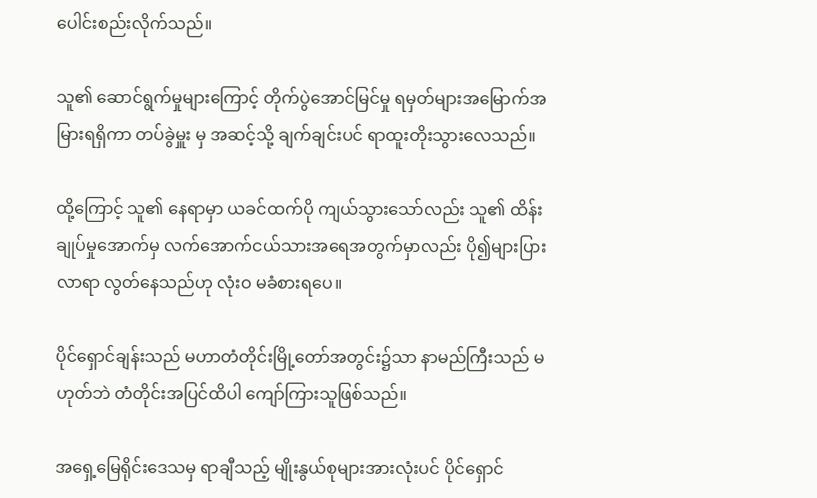ပေါင်းစည်းလိုက်သည်။

သူ၏ ဆောင်ရွက်မှုများကြောင့် တိုက်ပွဲအောင်မြင်မှု ရမှတ်များအမြောက်အမြားရရှိကာ တပ်ခွဲမှူး မှ အဆင့်သို့ ချက်ချင်းပင် ရာထူးတိုးသွားလေသည်။

ထို့ကြောင့် သူ၏ နေရာမှာ ယခင်ထက်ပို ကျယ်သွားသော်လည်း သူ၏ ထိန်းချုပ်မှုအောက်မှ လက်အောက်ငယ်သားအရေအတွက်မှာလည်း ပို၍များပြားလာရာ လွတ်နေသည်ဟု လုံးဝ မခံစားရပေ။

ပိုင်ရှောင်ချန်းသည် မဟာတံတိုင်းမြို့တော်အတွင်း၌သာ နာမည်ကြီးသည် မဟုတ်ဘဲ တံတိုင်းအပြင်ထိပါ ကျော်ကြားသူဖြစ်သည်။

အရှေ့မြေရိုင်းဒေသမှ ရာချီသည့် မျိုးနွယ်စုများအားလုံးပင် ပိုင်ရှောင်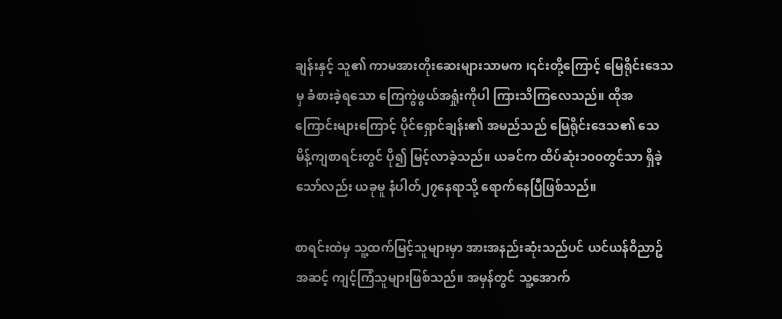ချန်းနှင့် သူ၏ ကာမအားတိုးဆေးများသာမက ၊၎င်းတို့ကြောင့် မြေရိုင်းဒေသမှ ခံစားခဲ့ရသော ကြေကွဲဖွယ်အရှုံးကိုပါ ကြားသိကြလေသည်။ ထိုအကြောင်းများကြောင့် ပိုင်ရှောင်ချန်း၏ အမည်သည် မြေရိုင်းဒေသ၏ သေမိန့်ကျစာရင်းတွင် ပို၍ မြင့်လာခဲ့သည်။ ယခင်က ထိပ်ဆုံး၁၀၀တွင်သာ ရှိခဲ့သော်လည်း ယခုမူ နံပါတ်၂၇နေရာသို့ ရောက်နေပြီဖြစ်သည်။

စာရင်းထဲမှ သူ့ထက်မြင့်သူများမှာ အားအနည်းဆုံးသည်ပင် ယင်ယန်ဝိညာဥ်အဆင့် ကျင့်ကြံသူများဖြစ်သည်။ အမှန်တွင် သူ့အောက်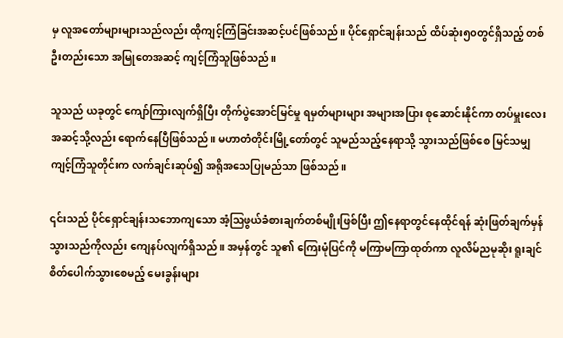မှ လူအတော်များများသည်လည်း ထိုကျင့်ကြံခြင်းအဆင့်ပင်ဖြစ်သည်။ ပိုင်ရှောင်ချန်းသည် ထိပ်ဆုံး၅၀တွင်ရှိသည့် တစ်ဦးတည်းသော အမြုတေအဆင့် ကျင့်ကြံသူဖြစ်သည်။

သူသည် ယခုတွင် ကျော်ကြားလျက်ရှိပြီး တိုက်ပွဲအောင်မြင်မှု ရမှတ်များများ အများအပြား စုဆောင်းနိုင်ကာ တပ်မှူးလေး အဆင့်သို့လည်း ရောက်နေပြီဖြစ်သည်။ မဟာတံတိုင်းမြို့တော်တွင် သူမည်သည့်နေရာသို့ သွားသည်ဖြစ်စေ မြင်သမျှ ကျင့်ကြံသူတိုင်းက လက်ချင်းဆုပ်၍ အရိုအသေပြုမည်သာ ဖြစ်သည်။

၎င်းသည် ပိုင်ရှောင်ချန်းသဘောကျသော အံ့ဩဖွယ်ခံစားချက်တစ်မျိုးဖြစ်ပြီး ဤနေရာတွင်နေထိုင်ရန် ဆုံးဖြတ်ချက်မှန်သွားသည်ကိုလည်း ကျေနပ်လျက်ရှိသည်။ အမှန်တွင် သူ၏ ကြေးမုံပြင်ကို မကြာမကြာထုတ်ကာ လူလိမ်ညမုဆိုး ရူးချင်စိတ်ပေါက်သွားစေမည့် မေးခွန်းများ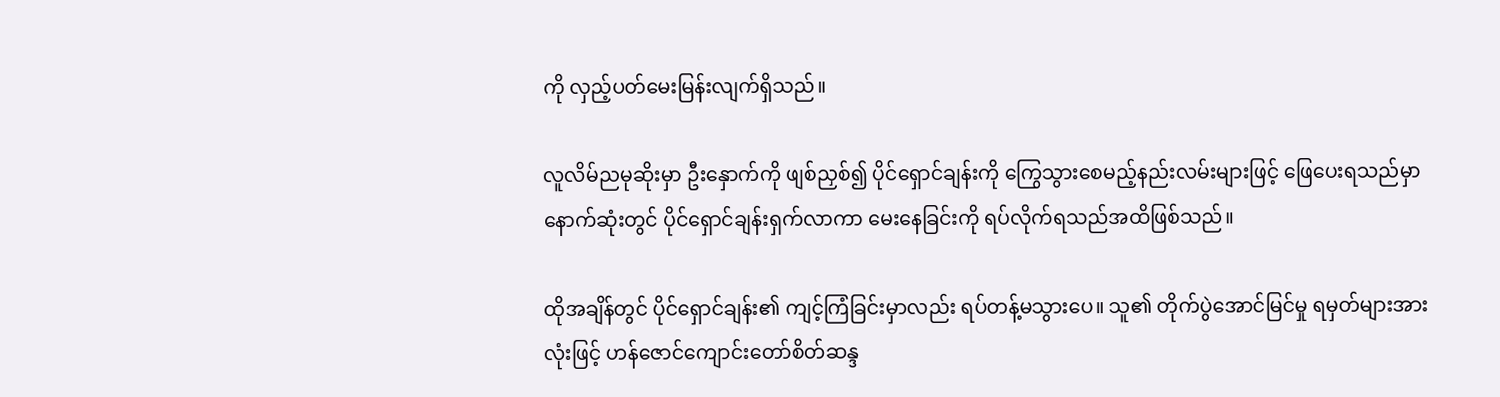ကို လှည့်ပတ်မေးမြန်းလျက်ရှိသည်။

လူလိမ်ညမုဆိုးမှာ ဦးနှောက်ကို ဖျစ်ညှစ်၍ ပိုင်ရှောင်ချန်းကို ကြွေသွားစေမည့်နည်းလမ်းများဖြင့် ဖြေပေးရသည်မှာ နောက်ဆုံးတွင် ပိုင်ရှောင်ချန်းရှက်လာကာ မေးနေခြင်းကို ရပ်လိုက်ရသည်အထိဖြစ်သည်။

ထိုအချိန်တွင် ပိုင်ရှောင်ချန်း၏ ကျင့်ကြံခြင်းမှာလည်း ရပ်တန့်မသွားပေ။ သူ၏ တိုက်ပွဲအောင်မြင်မှု ရမှတ်များအားလုံးဖြင့် ဟန်ဇောင်ကျောင်းတော်စိတ်ဆန္ဒ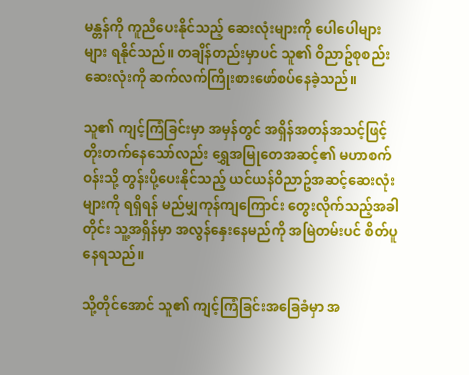မန္တန်ကို ကူညီပေးနိုင်သည့် ဆေးလုံးများကို ပေါပေါများများ ရနိုင်သည်။ တချိန်တည်းမှာပင် သူ၏ ဝိညာဥ်စုစည်းဆေးလုံးကို ဆက်လက်ကြိုးစားဖော်စပ်နေခဲ့သည်။

သူ၏ ကျင့်ကြံခြင်းမှာ အမှန်တွင် အရှိန်အတန်အသင့်ဖြင့် တိုးတက်နေသော်လည်း ရွှေအမြုတေအဆင့်၏ မဟာစက်ဝန်းသို့ တွန်းပို့ပေးနိုင်သည့် ယင်ယန်ဝိညာဥ်အဆင့်ဆေးလုံးများကို ရရှိရန် မည်မျှကုန်ကျကြောင်း တွေးလိုက်သည့်အခါတိုင်း သူ့အရှိန်မှာ အလွန်နှေးနေမည်ကို အမြဲတမ်းပင် စိတ်ပူနေရသည်။

သို့တိုင်အောင် သူ၏ ကျင့်ကြံခြင်းအခြေခံမှာ အ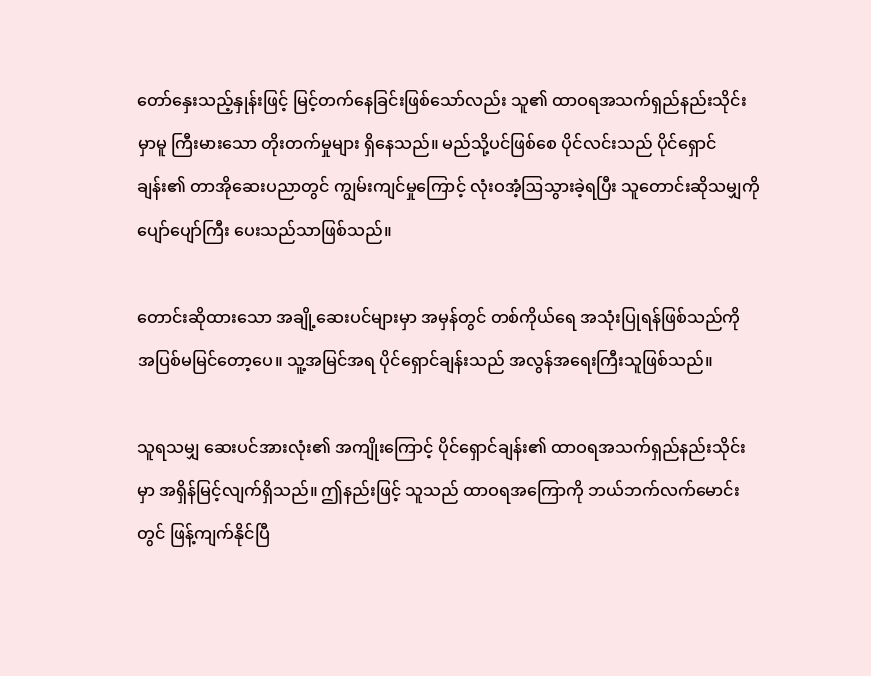တော်နှေးသည့်နှုန်းဖြင့် မြင့်တက်နေခြင်းဖြစ်သော်လည်း သူ၏ ထာဝရအသက်ရှည်နည်းသိုင်းမှာမူ ကြီးမားသော တိုးတက်မှုများ ရှိနေသည်။ မည်သို့ပင်ဖြစ်စေ ပိုင်လင်းသည် ပိုင်ရှောင်ချန်း၏ တာအိုဆေးပညာတွင် ကျွမ်းကျင်မှုကြောင့် လုံးဝအံ့ဩသွားခဲ့ရပြီး သူတောင်းဆိုသမျှကို ပျော်ပျော်ကြီး ပေးသည်သာဖြစ်သည်။

တောင်းဆိုထားသော အချို့ဆေးပင်များမှာ အမှန်တွင် တစ်ကိုယ်ရေ အသုံးပြုရန်ဖြစ်သည်ကို အပြစ်မမြင်တော့ပေ။ သူ့အမြင်အရ ပိုင်ရှောင်ချန်းသည် အလွန်အရေးကြီးသူဖြစ်သည်။

သူရသမျှ ဆေးပင်အားလုံး၏ အကျိုးကြောင့် ပိုင်ရှောင်ချန်း၏ ထာဝရအသက်ရှည်နည်းသိုင်းမှာ အရှိန်မြင့်လျက်ရှိသည်။ ဤနည်းဖြင့် သူသည် ထာဝရအကြောကို ဘယ်ဘက်လက်မောင်းတွင် ဖြန့်ကျက်နိုင်ပြီ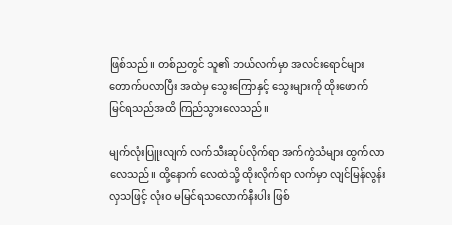ဖြစ်သည်။ တစ်ညတွင် သူ၏ ဘယ်လက်မှာ အလင်းရောင်များ တောက်ပလာပြီး အထဲမှ သွေးကြောနှင့် သွေးများကို ထိုးဖောက် မြင်ရသည်အထိ ကြည်သွားလေသည်။

မျက်လုံးပြူးလျက် လက်သီးဆုပ်လိုက်ရာ အက်ကွဲသံများ ထွက်လာလေသည်။ ထို့နောက် လေထဲသို့ ထိုးလိုက်ရာ လက်မှာ လျင်မြန်လွန်းလှသဖြင့် လုံးဝ မမြင်ရသလောက်နီးပါး ဖြစ်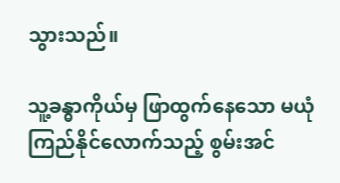သွားသည်။

သူ့ခန္ဓာကိုယ်မှ ဖြာထွက်နေသော မယုံကြည်နိုင်လောက်သည့် စွမ်းအင်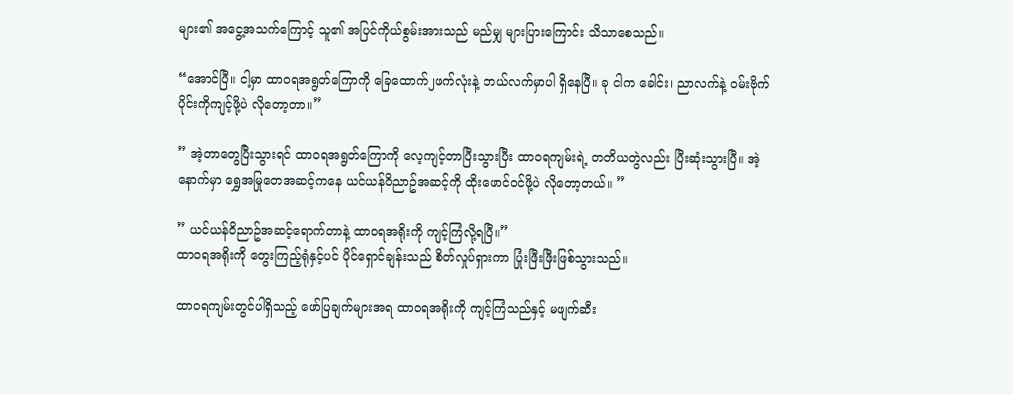များ၏ အငွေ့အသက်ကြောင့် သူ၏ အပြင်ကိုယ်စွမ်းအားသည် မည်မျှ များပြားကြောင်း သိသာစေသည်။

“အောင်ပြီ။ ငါ့မှာ ထာဝရအရွတ်ကြောကို ခြေထောက်၂ဖက်လုံးနဲ့ ဘယ်လက်မှာပါ ရှိနေပြီ။ ခု ငါက ခေါင်း၊ ညာလက်နဲ့ ဝမ်းဗိုက်ပိုင်းကိုကျင့်ဖို့ပဲ လိုတော့တာ။”

” အဲ့တာတွေပြီးသွားရင် ထာဝရအရွတ်ကြောကို လေ့ကျင့်တာပြီးသွားပြီး ထာဝရကျမ်းရဲ့ တတိယတွဲလည်း ပြီးဆုံးသွားပြီ။ အဲ့နောက်မှာ ရွှေအမြုတေအဆင့်ကနေ ယင်ယန်ဝိညာဥ်အဆင့်ကို ထိုးဖောင်ဝင်ဖို့ပဲ လိုတော့တယ်။ ”

” ယင်ယန်ဝိညာဥ်အဆင့်ရောက်တာနဲ့ ထာဝရအရိုးကို ကျင့်ကြံလို့ရပြီ။”
ထာဝရအရိုးကို တွေးကြည့်ရုံနှင့်ပင် ပိုင်ရှောင်ချန်းသည် စိတ်လှုပ်ရှားကာ ပြုံးဖြီးဖြီးဖြစ်သွားသည်။

ထာဝရကျမ်းတွင်ပါရှိသည့် ဖော်ပြချက်များအရ ထာဝရအရိုးကို ကျင့်ကြံသည်နှင့် မဖျက်ဆီး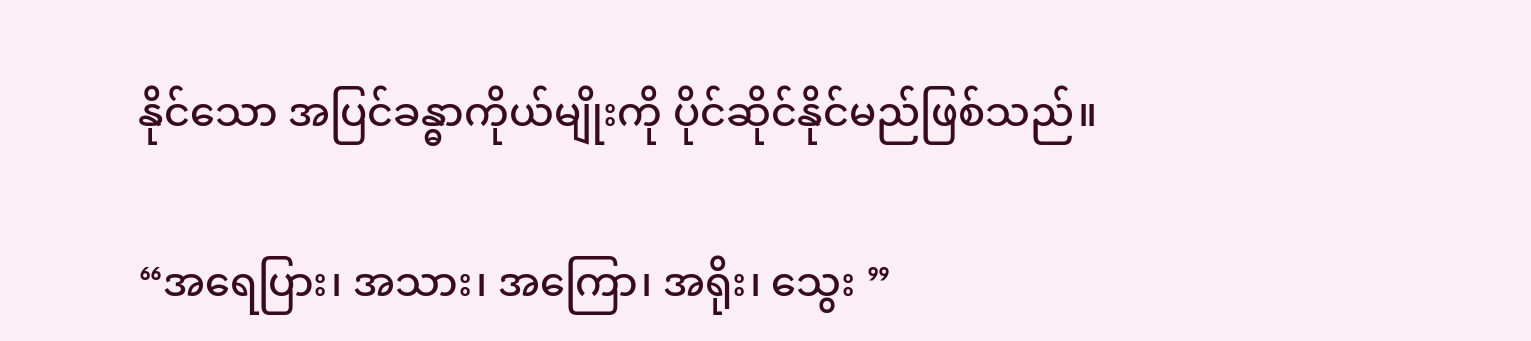နိုင်သော အပြင်ခန္ဓာကိုယ်မျိုးကို ပိုင်ဆိုင်နိုင်မည်ဖြစ်သည်။

“အရေပြား၊ အသား၊ အကြော၊ အရိုး၊ သွေး ”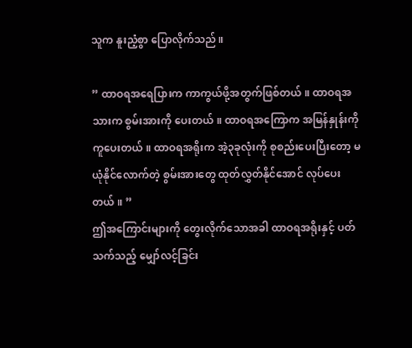သူက နူးညံ့စွာ ပြောလိုက်သည်။

” ထာဝရအရေပြားက ကာကွယ်ဖို့အတွက်ဖြစ်တယ်။ ထာဝရအသားက စွမ်းအားကို ပေးတယ်။ ထာဝရအကြောက အမြန်နှုန်းကို ကူပေးတယ်။ ထာဝရအရိုးက အဲ့၃ခုလုံးကို စုစည်းပေးပြီးတော့ မယုံနိုင်လောက်တဲ့ စွမ်းအားတွေ ထုတ်လွှတ်နိုင်အောင် လုပ်ပေးတယ်။ ”
ဤအကြောင်းများကို တွေးလိုက်သောအခါ ထာဝရအရိုးနှင့် ပတ်သက်သည့် မျှော်လင့်ခြင်း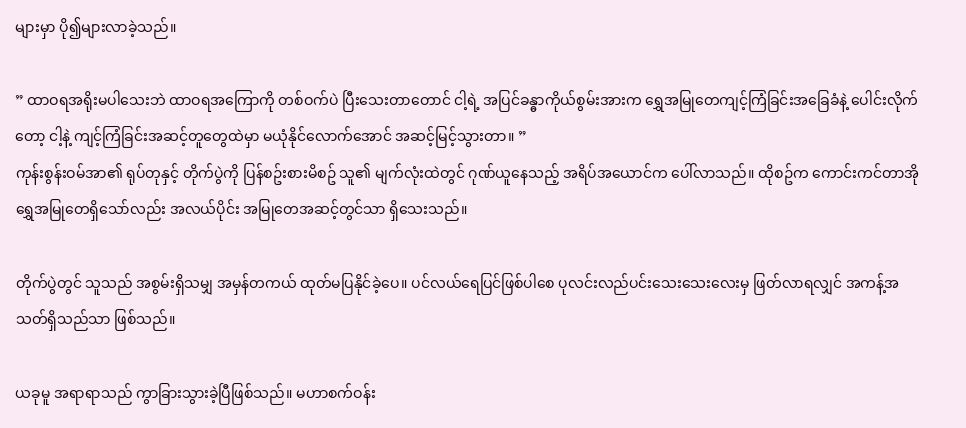များမှာ ပို၍များလာခဲ့သည်။

” ထာဝရအရိုးမပါသေးဘဲ ထာဝရအကြောကို တစ်ဝက်ပဲ ပြီးသေးတာတောင် ငါ့ရဲ့ အပြင်ခန္ဓာကိုယ်စွမ်းအားက ရွှေအမြုတေကျင့်ကြံခြင်းအခြေခံနဲ့ ပေါင်းလိုက်တော့ ငါ့နဲ့ ကျင့်ကြံခြင်းအဆင့်တူတွေထဲမှာ မယုံနိုင်လောက်အောင် အဆင့်မြင့်သွားတာ။ ”
ကုန်းစွန်းဝမ်အာ၏ ရုပ်တုနှင့် တိုက်ပွဲကို ပြန်စဥ်းစားမိစဥ် သူ၏ မျက်လုံးထဲတွင် ဂုဏ်ယူနေသည့် အရိပ်အယောင်က ပေါ်လာသည်။ ထိုစဥ်က ကောင်းကင်တာအိုရွှေအမြုတေရှိသော်လည်း အလယ်ပိုင်း အမြုတေအဆင့်တွင်သာ ရှိသေးသည်။

တိုက်ပွဲတွင် သူသည် အစွမ်းရှိသမျှ အမှန်တကယ် ထုတ်မပြနိုင်ခဲ့ပေ။ ပင်လယ်ရေပြင်ဖြစ်ပါစေ ပုလင်းလည်ပင်းသေးသေးလေးမှ ဖြတ်လာရလျှင် အကန့်အသတ်ရှိသည်သာ ဖြစ်သည်။

ယခုမူ အရာရာသည် ကွာခြားသွားခဲ့ပြီဖြစ်သည်။ မဟာစက်ဝန်း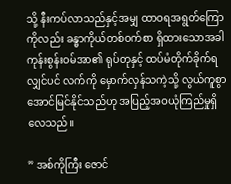သို့ နီးကပ်လာသည်နှင့်အမျှ ထာဝရအရွတ်ကြောကိုလည်း ခန္ဓာကိုယ်တစ်ဝက်စာ ရှိထားသောအခါ ကုန်းစွန်းဝမ်အာ၏ ရုပ်တုနှင့် ထပ်မံတိုက်ခိုက်ရလျှင်ပင် လက်ကို မှောက်လှန်သကဲ့သို့ လွယ်ကူစွာ အောင်မြင်နိုင်သည်ဟု အပြည့်အဝယုံကြည်မှုရှိလေသည်။

” အစ်ကိုကြီး ဇောင်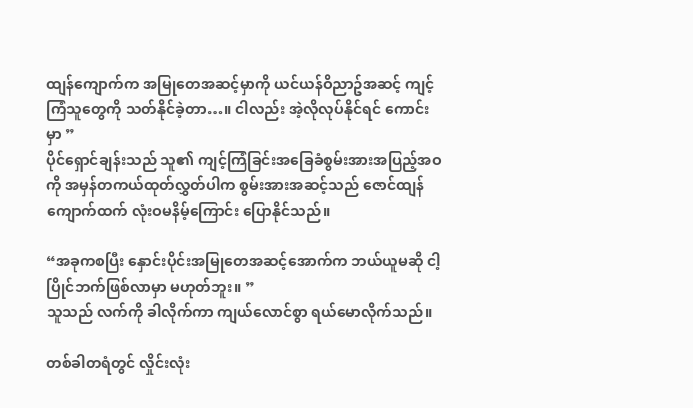ထျန်ကျောက်က အမြုတေအဆင့်မှာကို ယင်ယန်ဝိညာဥ်အဆင့် ကျင့်ကြံသူတွေကို သတ်နိုင်ခဲ့တာ…။ ငါလည်း အဲ့လိုလုပ်နိုင်ရင် ကောင်းမှာ ”
ပိုင်ရှောင်ချန်းသည် သူ၏ ကျင့်ကြံခြင်းအခြေခံစွမ်းအားအပြည့်အဝကို အမှန်တကယ်ထုတ်လွှတ်ပါက စွမ်းအားအဆင့်သည် ဇောင်ထျန်ကျောက်ထက် လုံးဝမနိမ့်ကြောင်း ပြောနိုင်သည်။

“အခုကစပြီး နှောင်းပိုင်းအမြုတေအဆင့်အောက်က ဘယ်ယူမဆို ငါ့ ပြိုင်ဘက်ဖြစ်လာမှာ မဟုတ်ဘူး။ ”
သူသည် လက်ကို ခါလိုက်ကာ ကျယ်လောင်စွာ ရယ်မောလိုက်သည်။

တစ်ခါတရံတွင် လှိုင်းလုံး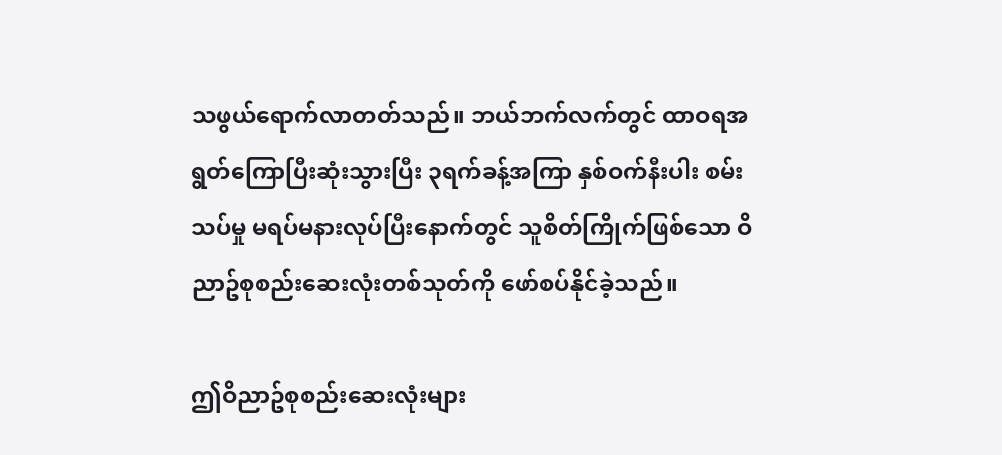သဖွယ်ရောက်လာတတ်သည်။ ဘယ်ဘက်လက်တွင် ထာဝရအရွတ်ကြောပြီးဆုံးသွားပြီး ၃ရက်ခန့်အကြာ နှစ်ဝက်နီးပါး စမ်းသပ်မှု မရပ်မနားလုပ်ပြီးနောက်တွင် သူစိတ်ကြိုက်ဖြစ်သော ဝိညာဥ်စုစည်းဆေးလုံးတစ်သုတ်ကို ဖော်စပ်နိုင်ခဲ့သည်။

ဤဝိညာဥ်စုစည်းဆေးလုံးများ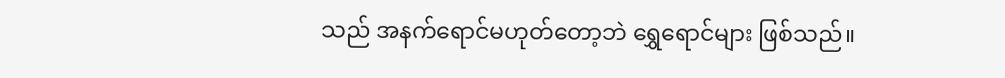သည် အနက်ရောင်မဟုတ်တော့ဘဲ ရွှေရောင်များ ဖြစ်သည်။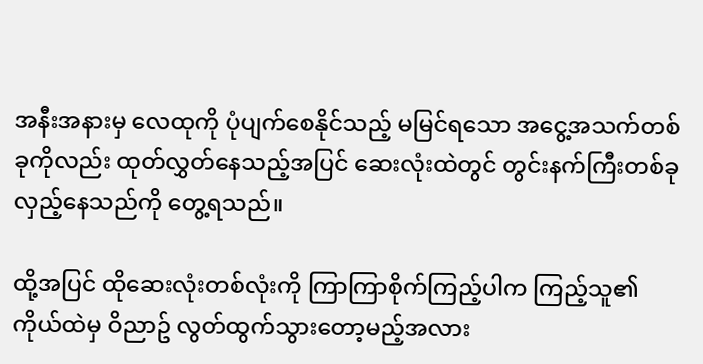အနီးအနားမှ လေထုကို ပုံပျက်စေနိုင်သည့် မမြင်ရသော အငွေ့အသက်တစ်ခုကိုလည်း ထုတ်လွှတ်နေသည့်အပြင် ဆေးလုံးထဲတွင် တွင်းနက်ကြီးတစ်ခု လှည့်နေသည်ကို တွေ့ရသည်။

ထို့အပြင် ထိုဆေးလုံးတစ်လုံးကို ကြာကြာစိုက်ကြည့်ပါက ကြည့်သူ၏ ကိုယ်ထဲမှ ဝိညာဥ် လွတ်ထွက်သွားတော့မည့်အလား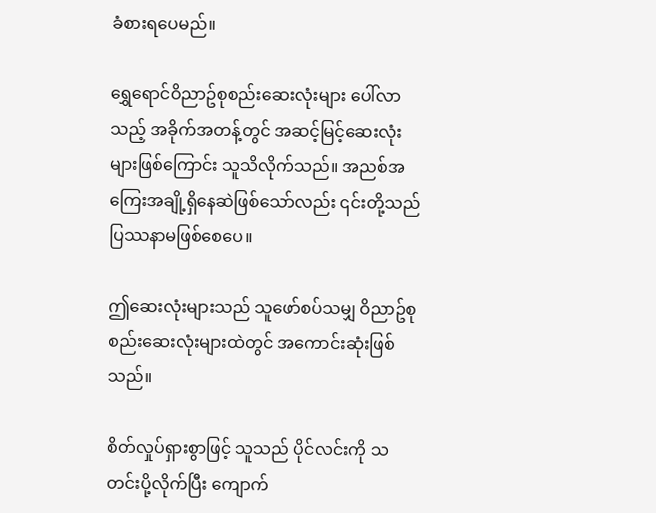ခံစားရပေမည်။

ရွှေရောင်ဝိညာဥ်စုစည်းဆေးလုံးများ ပေါ်လာသည့် အခိုက်အတန့်တွင် အဆင့်မြင့်ဆေးလုံးများဖြစ်ကြောင်း သူသိလိုက်သည်။ အညစ်အကြေးအချို့ရှိနေဆဲဖြစ်သော်လည်း ၎င်းတို့သည် ပြဿနာမဖြစ်စေပေ။

ဤဆေးလုံးများသည် သူဖော်စပ်သမျှ ဝိညာဥ်စုစည်းဆေးလုံးများထဲတွင် အကောင်းဆုံးဖြစ်သည်။

စိတ်လှုပ်ရှားစွာဖြင့် သူသည် ပိုင်လင်းကို သတင်းပို့လိုက်ပြီး ကျောက်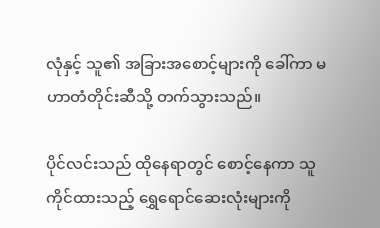လုံနှင့် သူ၏ အခြားအစောင့်များကို ခေါ်ကာ မဟာတံတိုင်းဆီသို့ တက်သွားသည်။

ပိုင်လင်းသည် ထိုနေရာတွင် စောင့်နေကာ သူကိုင်ထားသည့် ရွှေရောင်ဆေးလုံးများကို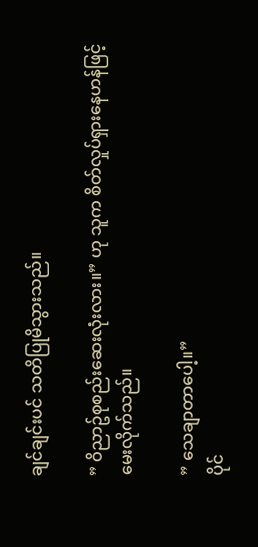ချင်ချင်းပင် သတိပြုမိသွားသည်။

” ဝိညာဥ်စုစည်းဆေးလုံးလား။” ဟု သူက စိတ်လှုပ်ရှားနေဟန်ဖြင့် မေးလိုက်သည်။

” သေချာတာပေါ့။”
ပိုင်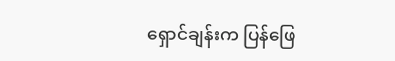ရှောင်ချန်းက ပြန်ဖြေ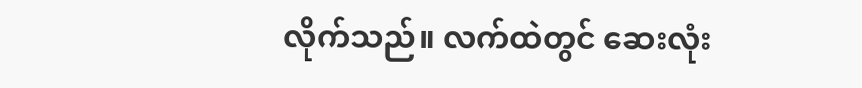လိုက်သည်။ လက်ထဲတွင် ဆေးလုံး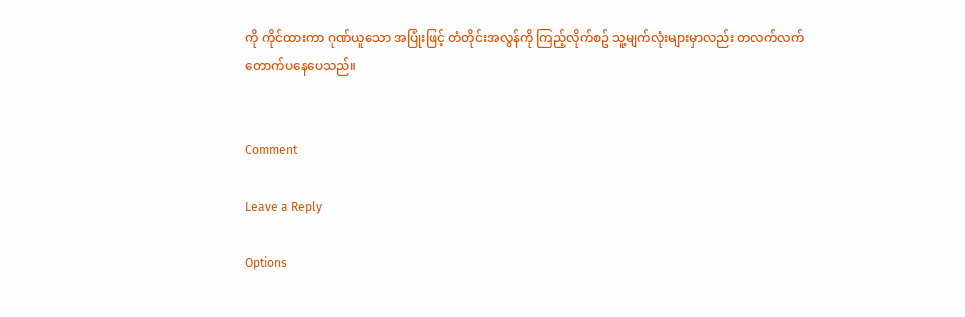ကို ကိုင်ထားကာ ဂုဏ်ယူသော အပြုံးဖြင့် တံတိုင်းအလွန်ကို ကြည့်လိုက်စဥ် သူ့မျက်လုံးများမှာလည်း တလက်လက်တောက်ပနေပေသည်။


Comment

Leave a Reply

Options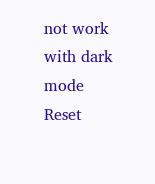not work with dark mode
Reset